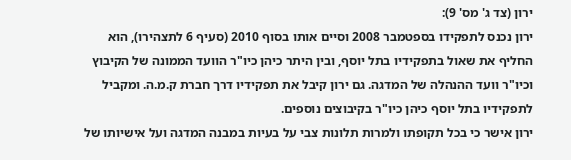ירון (צד ג' מס' 9):
ירון נכנס לתפקידו בספטמבר 2008 וסיים אותו בסוף 2010 (סעיף 6 לתצהירו), הוא החליף את שאול בתפקידיו בתל יוסף, ובין היתר כיהן כיו"ר הוועד הממונה של הקיבוץ וכיו"ר וועד ההנהלה של המדגה. גם ירון קיבל את תפקידיו דרך חברת ק.מ.ה. ומקביל לתפקידיו בתל יוסף כיהן כיו"ר בקיבוצים נוספים.
ירון אישר כי בכל תקופתו ולמרות תלונות צבי על בעיות במבנה המדגה ועל אישיותו של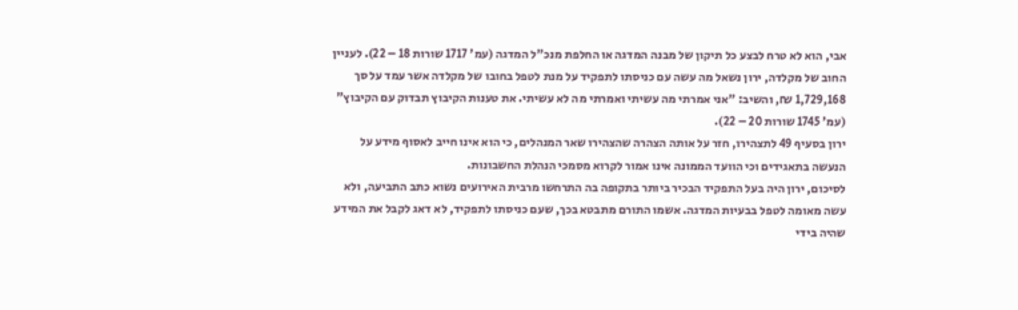אבי, הוא לא טרח לבצע כל תיקון של מבנה המדגה או החלפת מנכ"ל המדגה (עמ' 1717 שורות 18 – 22). לעניין החוב של מקלדה, ירון נשאל מה עשה עם כניסתו לתפקיד על מנת לטפל בחובו של מקלדה אשר עמד על סך 1,729,168 ₪, והשיב: "אני אמרתי מה עשיתי ואמרתי מה לא עשיתי. את טענות הקיבוץ תבדוק עם הקיבוץ" (עמ' 1745 שורות 20 – 22).
ירון בסעיף 49 לתצהירו, חזר על אותה הצהרה שהצהירו שאר המנהלים, כי הוא אינו חייב לאסוף מידע על הנעשה בתאגידים וכי הוועד הממונה אינו אמור לקרוא מסמכי הנהלת החשבונות.
לסיכום, ירון היה בעל התפקיד הבכיר ביותר בתקופה בה התרחשו מרבית האירועים נשוא כתב התביעה, ולא עשה מאומה לטפל בבעיות המדגה. אשמו התורם מתבטא בכך, שעם כניסתו לתפקיד, לא דאג לקבל את המידע שהיה בידי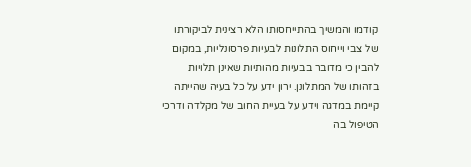קודמו והמשיך בהתייחסותו הלא רצינית לביקורתו של צבי וייחוס התלונות לבעיות פרסונליות, במקום להבין כי מדובר בבעיות מהותיות שאינן תלויות בזהותו של המתלונן. ירון ידע על כל בעיה שהייתה קיימת במדגה וידע על בעיית החוב של מקלדה ודרכי הטיפול בה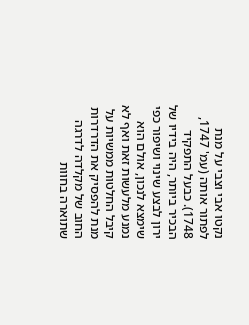נקטו אבי וצבי על מנת לפתור אותה (עמ' 1747, 1748). כבעל התפקיד הבכיר ביותר, היה בידיו של ירון לבצע שינוי ושיפור כפי שימצא לנכון, אולם הוא נמנע מלעשות זאת ואף לא קיבל החלטות ממשיות על מנת להפסיק את הדרדרות החוב של מקלדה לדרגה שתוארה בחוות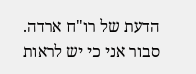הדעת של רו"ח ארדה.
סבור אני כי יש לראות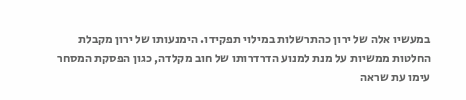במעשיו אלה של ירון כהתרשלות במילוי תפקידו. הימנעותו של ירון מקבלת החלטות ממשיות על מנת למנוע הדרדרותו של חוב מקלדה, כגון הפסקת המסחר עימו עת שראה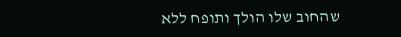שהחוב שלו הולך ותופח ללא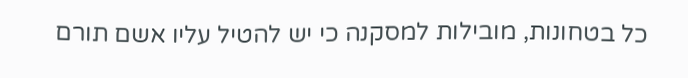כל בטחונות, מובילות למסקנה כי יש להטיל עליו אשם תורם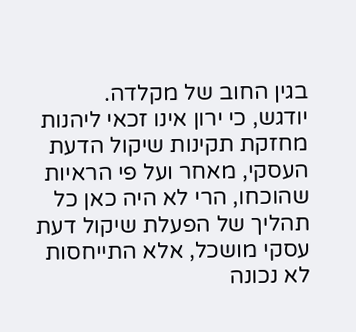בגין החוב של מקלדה.
יודגש, כי ירון אינו זכאי ליהנות מחזקת תקינות שיקול הדעת העסקי, מאחר ועל פי הראיות שהוכחו, הרי לא היה כאן כל תהליך של הפעלת שיקול דעת עסקי מושכל, אלא התייחסות לא נכונה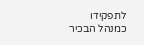לתפקידו כמנהל הבכיר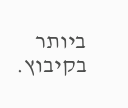ביותר בקיבוץ.